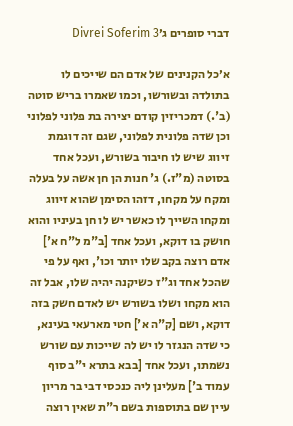דברי סופרים ג׳Divrei Soferim 3

א׳כל הקנינים של אדם הם שייכים לו בתולדה ובשורשו, וכמו שאמרו בריש סוטה (ב'.) דמכריזין קודם יצירה בת פלוני לפלוני וכן שדה פלונית לפלוני, שגם זה דוגמת זיווג שיש לו חיבור בשורש, ועכל אחד בסוטה (מ"ז.) ג' חנות הן חן אשה על בעלה ומקח על מקחו, דזהו הסימן שהוא זיווג ומקחו השייך לו כאשר יש לו חן בעיניו והוא חושק בו דוקא, ועכל אחד [ב"מ ל"ח א'] אדם רוצה בקב שלו יותר וכו', ואף על פי שהכל אחד וג"ז כשיקנה יהיה שלו, אבל זה הוא מקחו ושלו בשורש יש לאדם חשק בזה דוקא, ושם [ק"ה א'] חטי מארעאי בעינא, כי שדה הנגזר לו יש לה שייכות עם שורש נשמתו, ועכל אחד [בבא בתרא י"ב סוף עמוד ב'] מעלינן ליה כנכסי דבי בר מריון עיין שם בתוספות בשם ר"ת שאין רוצה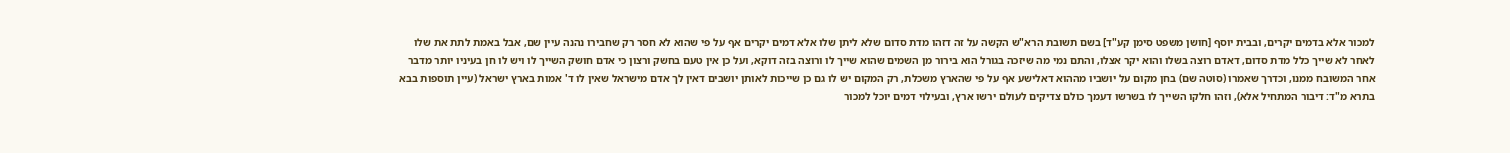למכור אלא בדמים יקרים, ובבית יוסף [חושן משפט סימן קע"ד] בשם תשובת הרא"ש הקשה על זה דזהו מדת סדום שלא ליתן שלו אלא דמים יקרים אף על פי שהוא לא חסר רק שחבירו נהנה עיין שם, אבל באמת לתת את שלו לאחר לא שייך כלל מדת סדום, דאדם רוצה בשלו והוא יקר אצלו, והתם נמי מה שיזכה בגורל הוא בירור מן השמים שהוא שייך לו ורוצה בזה דוקא, ועל כן אין טעם בחשק ורצון כי אדם חושק השייך לו ויש לו חן בעיניו יותר מדבר אחר המשובח ממנו, וכדרך שאמרו (סוטה שם) בחן מקום על יושביו מההוא דאלישע אף על פי שהארץ משכלת, רק המקום יש לו גם כן שייכות לאותן יושבים דאין לך אדם מישראל שאין לו ד' אמות בארץ ישראל (עיין תוספות בבא בתרא מ"ד: דיבור המתחיל אלא), וזהו חלקו השייך לו בשרשו דעמך כולם צדיקים לעולם ירשו ארץ, ובעילוי דמים יוכל למכור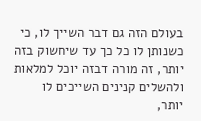בעולם הזה גם דבר השייך לו, כי כשנותן לו כל כך עד שיחשוק בזה יותר, זה מורה דבזה יוכל למלאות ולהשלים קנינים השייכים לו יותר,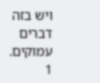ויש בזה דברים עמוקים.
1